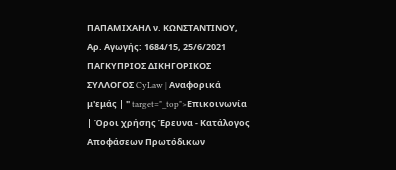ΠΑΠΑΜΙΧΑΗΛ ν. ΚΩΝΣΤΑΝΤΙΝΟΥ, Αρ. Αγωγής: 1684/15, 25/6/2021 ΠΑΓΚΥΠΡΙΟΣ ΔΙΚΗΓΟΡΙΚΟΣ ΣΥΛΛΟΓΟΣ CyLaw | Αναφορικά μ'εμάς | " target="_top">Επικοινωνία | Όροι χρήσης Έρευνα - Κατάλογος Αποφάσεων Πρωτόδικων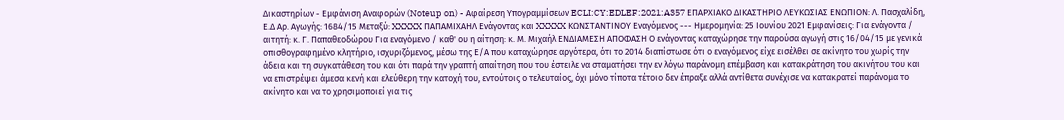Δικαστηρίων - Εμφάνιση Αναφορών (Noteup on) - Αφαίρεση Υπογραμμίσεων ECLI:CY:EDLEF:2021:A357 ΕΠΑΡΧΙΑΚΟ ΔΙΚΑΣΤΗΡΙΟ ΛΕΥΚΩΣΙΑΣ ΕΝΩΠΙΟΝ: Λ. Πασχαλίδη, Ε.Δ Αρ. Αγωγής: 1684/15 Μεταξύ: XXXXX ΠΑΠΑΜΙΧΑΗΛ Ενάγοντας και XXXXX ΚΩΝΣΤΑΝΤΙΝΟΥ Εναγόμενος --- Ημερομηνία: 25 Ιουνίου 2021 Εμφανίσεις: Για ενάγοντα / αιτητή: κ. Γ. Παπαθεοδώρου Για εναγόμενο / καθ' ου η αίτηση: κ. Μ. Μιχαήλ ΕΝΔΙΑΜΕΣΗ ΑΠΟΦΑΣΗ Ο ενάγοντας καταχώρησε την παρούσα αγωγή στις 16/04/15 με γενικά οπισθογραφημένο κλητήριο, ισχυριζόμενος, μέσω της Ε/Α που καταχώρησε αργότερα, ότι το 2014 διαπίστωσε ότι ο εναγόμενος είχε εισέλθει σε ακίνητο του χωρίς την άδεια και τη συγκατάθεση του και ότι παρά την γραπτή απαίτηση που του έστειλε να σταματήσει την εν λόγω παράνομη επέμβαση και κατακράτηση του ακινήτου του και να επιστρέψει άμεσα κενή και ελεύθερη την κατοχή του, εντούτοις ο τελευταίος, όχι μόνο τίποτα τέτοιο δεν έπραξε αλλά αντίθετα συνέχισε να κατακρατεί παράνομα το ακίνητο και να το χρησιμοποιεί για τις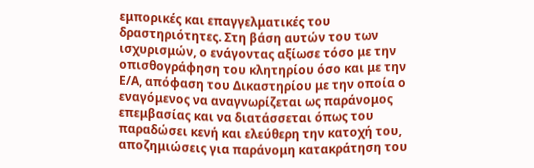εμπορικές και επαγγελματικές του δραστηριότητες. Στη βάση αυτών του των ισχυρισμών, ο ενάγοντας αξίωσε τόσο με την οπισθογράφηση του κλητηρίου όσο και με την Ε/Α, απόφαση του Δικαστηρίου με την οποία ο εναγόμενος να αναγνωρίζεται ως παράνομος επεμβασίας και να διατάσσεται όπως του παραδώσει κενή και ελεύθερη την κατοχή του, αποζημιώσεις για παράνομη κατακράτηση του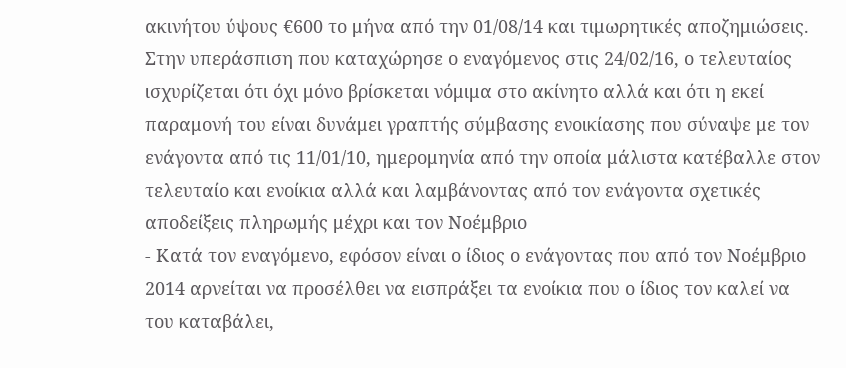ακινήτου ύψους €600 το μήνα από την 01/08/14 και τιμωρητικές αποζημιώσεις. Στην υπεράσπιση που καταχώρησε ο εναγόμενος στις 24/02/16, ο τελευταίος ισχυρίζεται ότι όχι μόνο βρίσκεται νόμιμα στο ακίνητο αλλά και ότι η εκεί παραμονή του είναι δυνάμει γραπτής σύμβασης ενοικίασης που σύναψε με τον ενάγοντα από τις 11/01/10, ημερομηνία από την οποία μάλιστα κατέβαλλε στον τελευταίο και ενοίκια αλλά και λαμβάνοντας από τον ενάγοντα σχετικές αποδείξεις πληρωμής μέχρι και τον Νοέμβριο
- Κατά τον εναγόμενο, εφόσον είναι ο ίδιος ο ενάγοντας που από τον Νοέμβριο 2014 αρνείται να προσέλθει να εισπράξει τα ενοίκια που ο ίδιος τον καλεί να του καταβάλει,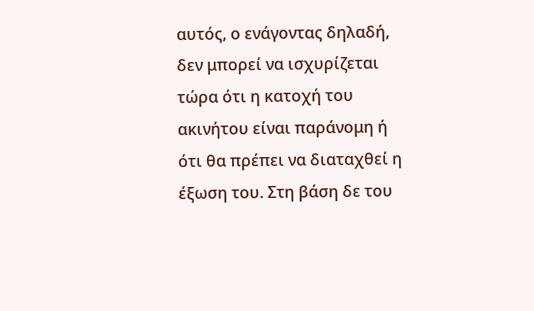αυτός, ο ενάγοντας δηλαδή, δεν μπορεί να ισχυρίζεται τώρα ότι η κατοχή του ακινήτου είναι παράνομη ή ότι θα πρέπει να διαταχθεί η έξωση του. Στη βάση δε του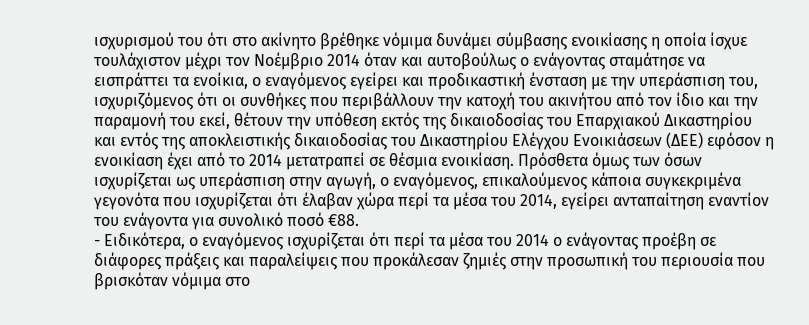ισχυρισμού του ότι στο ακίνητο βρέθηκε νόμιμα δυνάμει σύμβασης ενοικίασης η οποία ίσχυε τουλάχιστον μέχρι τον Νοέμβριο 2014 όταν και αυτοβούλως ο ενάγοντας σταμάτησε να εισπράττει τα ενοίκια, ο εναγόμενος εγείρει και προδικαστική ένσταση με την υπεράσπιση του, ισχυριζόμενος ότι οι συνθήκες που περιβάλλουν την κατοχή του ακινήτου από τον ίδιο και την παραμονή του εκεί, θέτουν την υπόθεση εκτός της δικαιοδοσίας του Επαρχιακού Δικαστηρίου και εντός της αποκλειστικής δικαιοδοσίας του Δικαστηρίου Ελέγχου Ενοικιάσεων (ΔΕΕ) εφόσον η ενοικίαση έχει από το 2014 μετατραπεί σε θέσμια ενοικίαση. Πρόσθετα όμως των όσων ισχυρίζεται ως υπεράσπιση στην αγωγή, ο εναγόμενος, επικαλούμενος κάποια συγκεκριμένα γεγονότα που ισχυρίζεται ότι έλαβαν χώρα περί τα μέσα του 2014, εγείρει ανταπαίτηση εναντίον του ενάγοντα για συνολικό ποσό €88.
- Ειδικότερα, ο εναγόμενος ισχυρίζεται ότι περί τα μέσα του 2014 ο ενάγοντας προέβη σε διάφορες πράξεις και παραλείψεις που προκάλεσαν ζημιές στην προσωπική του περιουσία που βρισκόταν νόμιμα στο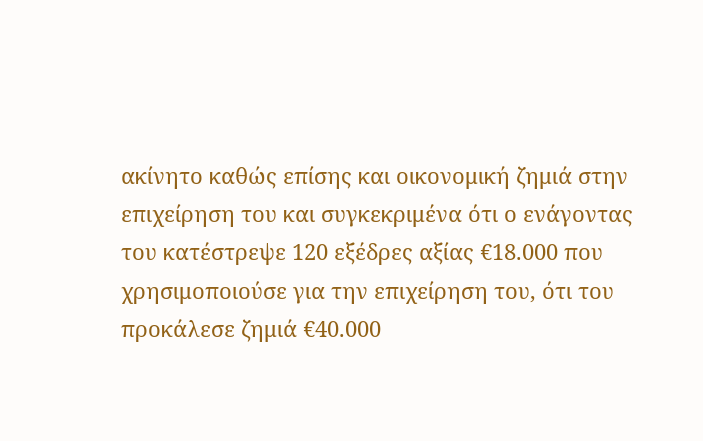ακίνητο καθώς επίσης και οικονομική ζημιά στην επιχείρηση του και συγκεκριμένα ότι ο ενάγοντας του κατέστρεψε 120 εξέδρες αξίας €18.000 που χρησιμοποιούσε για την επιχείρηση του, ότι του προκάλεσε ζημιά €40.000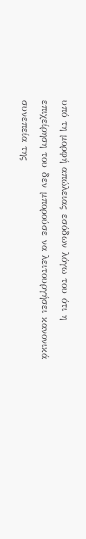υπό τη μορφή απώλειας εσόδων λόγω του ότι η επιχείρηση του δεν μπορούσε να λειτουργήσει κανονικά συνεπεία της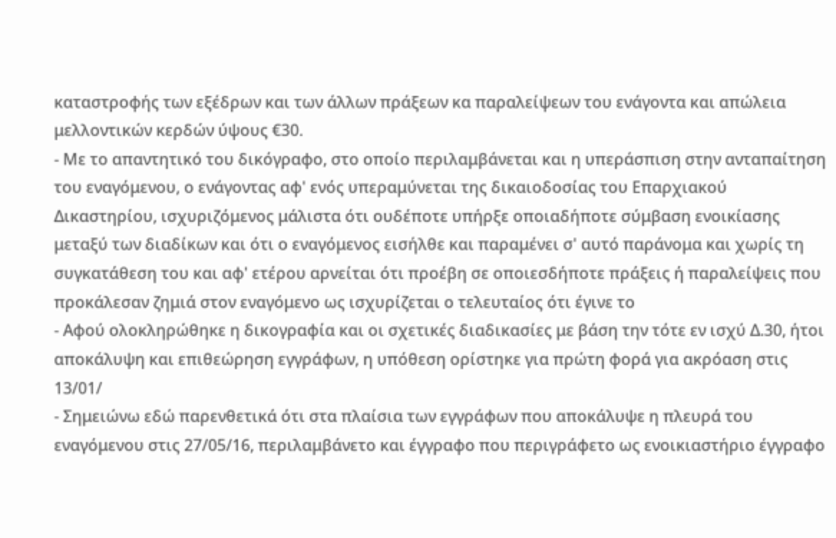καταστροφής των εξέδρων και των άλλων πράξεων κα παραλείψεων του ενάγοντα και απώλεια μελλοντικών κερδών ύψους €30.
- Με το απαντητικό του δικόγραφο, στο οποίο περιλαμβάνεται και η υπεράσπιση στην ανταπαίτηση του εναγόμενου, ο ενάγοντας αφ' ενός υπεραμύνεται της δικαιοδοσίας του Επαρχιακού Δικαστηρίου, ισχυριζόμενος μάλιστα ότι ουδέποτε υπήρξε οποιαδήποτε σύμβαση ενοικίασης μεταξύ των διαδίκων και ότι ο εναγόμενος εισήλθε και παραμένει σ' αυτό παράνομα και χωρίς τη συγκατάθεση του και αφ' ετέρου αρνείται ότι προέβη σε οποιεσδήποτε πράξεις ή παραλείψεις που προκάλεσαν ζημιά στον εναγόμενο ως ισχυρίζεται ο τελευταίος ότι έγινε το
- Αφού ολοκληρώθηκε η δικογραφία και οι σχετικές διαδικασίες με βάση την τότε εν ισχύ Δ.30, ήτοι αποκάλυψη και επιθεώρηση εγγράφων, η υπόθεση ορίστηκε για πρώτη φορά για ακρόαση στις 13/01/
- Σημειώνω εδώ παρενθετικά ότι στα πλαίσια των εγγράφων που αποκάλυψε η πλευρά του εναγόμενου στις 27/05/16, περιλαμβάνετο και έγγραφο που περιγράφετο ως ενοικιαστήριο έγγραφο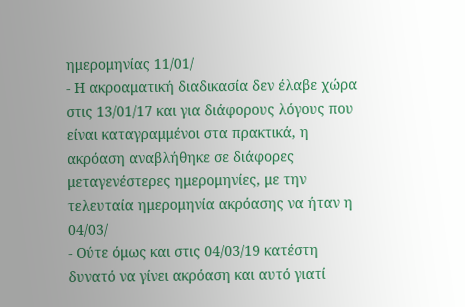ημερομηνίας 11/01/
- Η ακροαματική διαδικασία δεν έλαβε χώρα στις 13/01/17 και για διάφορους λόγους που είναι καταγραμμένοι στα πρακτικά, η ακρόαση αναβλήθηκε σε διάφορες μεταγενέστερες ημερομηνίες, με την τελευταία ημερομηνία ακρόασης να ήταν η 04/03/
- Ούτε όμως και στις 04/03/19 κατέστη δυνατό να γίνει ακρόαση και αυτό γιατί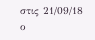στις 21/09/18 ο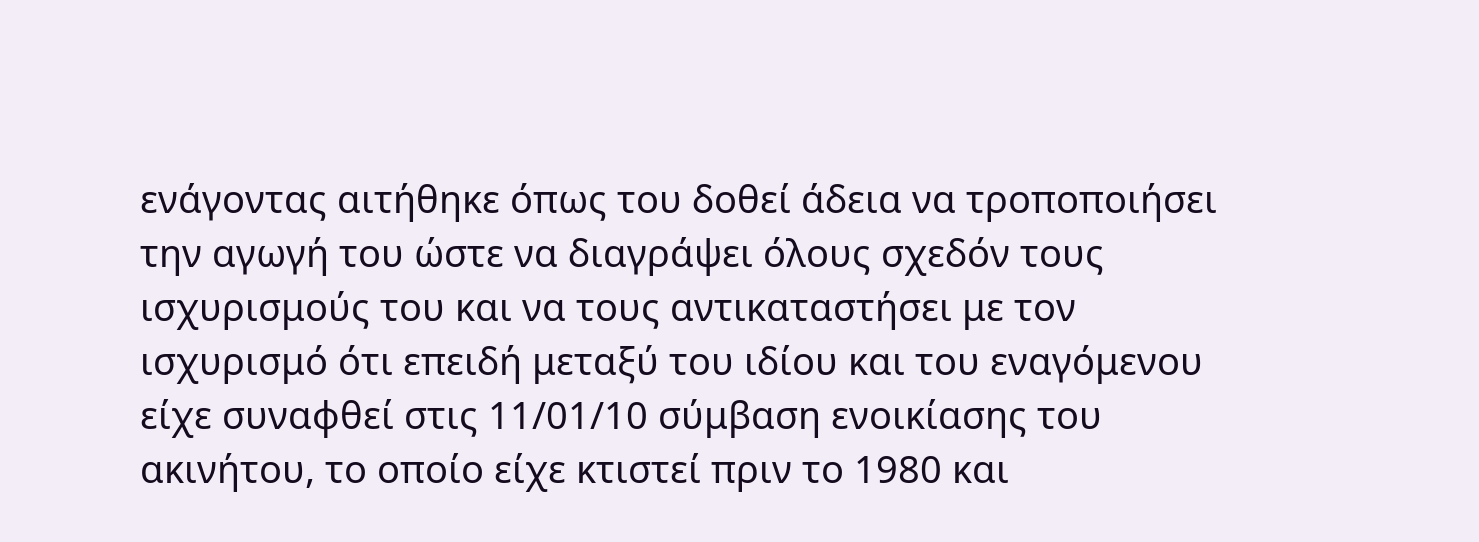ενάγοντας αιτήθηκε όπως του δοθεί άδεια να τροποποιήσει την αγωγή του ώστε να διαγράψει όλους σχεδόν τους ισχυρισμούς του και να τους αντικαταστήσει με τον ισχυρισμό ότι επειδή μεταξύ του ιδίου και του εναγόμενου είχε συναφθεί στις 11/01/10 σύμβαση ενοικίασης του ακινήτου, το οποίο είχε κτιστεί πριν το 1980 και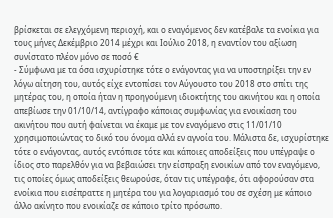βρίσκεται σε ελεγχόμενη περιοχή, και ο εναγόμενος δεν κατέβαλε τα ενοίκια για τους μήνες Δεκέμβριο 2014 μέχρι και Ιούλιο 2018, η εναντίον του αξίωση συνίστατο πλέον μόνο σε ποσό €
- Σύμφωνα με τα όσα ισχυρίστηκε τότε ο ενάγοντας για να υποστηρίξει την εν λόγω αίτηση του, αυτός είχε εντοπίσει τον Αύγουστο του 2018 στο σπίτι της μητέρας του, η οποία ήταν η προηγούμενη ιδιοκτήτης του ακινήτου και η οποία απεβίωσε την 01/10/14, αντίγραφο κάποιας συμφωνίας για ενοικίαση του ακινήτου που αυτή φαίνεται να έκαμε με τον εναγόμενο στις 11/01/10 χρησιμοποιώντας το δικό του όνομα αλλά εν αγνοία του. Μάλιστα δε, ισχυρίστηκε τότε ο ενάγοντας, αυτός εντόπισε τότε και κάποιες αποδείξεις που υπέγραψε ο ίδιος στο παρελθόν για να βεβαιώσει την είσπραξη ενοικίων από τον εναγόμενο, τις οποίες όμως αποδείξεις θεωρούσε, όταν τις υπέγραφε, ότι αφορούσαν στα ενοίκια που εισέπραττε η μητέρα του για λογαριασμό του σε σχέση με κάποιο άλλο ακίνητο που ενοικίαζε σε κάποιο τρίτο πρόσωπο.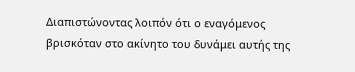Διαπιστώνοντας λοιπόν ότι ο εναγόμενος βρισκόταν στο ακίνητο του δυνάμει αυτής της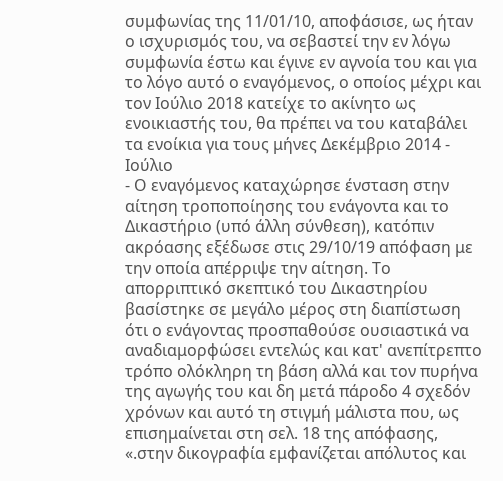συμφωνίας της 11/01/10, αποφάσισε, ως ήταν ο ισχυρισμός του, να σεβαστεί την εν λόγω συμφωνία έστω και έγινε εν αγνοία του και για το λόγο αυτό ο εναγόμενος, ο οποίος μέχρι και τον Ιούλιο 2018 κατείχε το ακίνητο ως ενοικιαστής του, θα πρέπει να του καταβάλει τα ενοίκια για τους μήνες Δεκέμβριο 2014 - Ιούλιο
- Ο εναγόμενος καταχώρησε ένσταση στην αίτηση τροποποίησης του ενάγοντα και το Δικαστήριο (υπό άλλη σύνθεση), κατόπιν ακρόασης εξέδωσε στις 29/10/19 απόφαση με την οποία απέρριψε την αίτηση. Το απορριπτικό σκεπτικό του Δικαστηρίου βασίστηκε σε μεγάλο μέρος στη διαπίστωση ότι ο ενάγοντας προσπαθούσε ουσιαστικά να αναδιαμορφώσει εντελώς και κατ' ανεπίτρεπτο τρόπο ολόκληρη τη βάση αλλά και τον πυρήνα της αγωγής του και δη μετά πάροδο 4 σχεδόν χρόνων και αυτό τη στιγμή μάλιστα που, ως επισημαίνεται στη σελ. 18 της απόφασης, «.στην δικογραφία εμφανίζεται απόλυτος και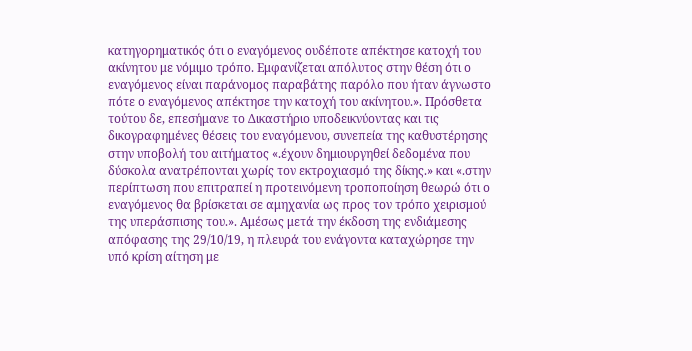κατηγορηματικός ότι ο εναγόμενος ουδέποτε απέκτησε κατοχή του ακίνητου με νόμιμο τρόπο. Εμφανίζεται απόλυτος στην θέση ότι ο εναγόμενος είναι παράνομος παραβάτης παρόλο που ήταν άγνωστο πότε ο εναγόμενος απέκτησε την κατοχή του ακίνητου.». Πρόσθετα τούτου δε, επεσήμανε το Δικαστήριο υποδεικνύοντας και τις δικογραφημένες θέσεις του εναγόμενου, συνεπεία της καθυστέρησης στην υποβολή του αιτήματος «.έχουν δημιουργηθεί δεδομένα που δύσκολα ανατρέπονται χωρίς τον εκτροχιασμό της δίκης.» και «.στην περίπτωση που επιτραπεί η προτεινόμενη τροποποίηση θεωρώ ότι ο εναγόμενος θα βρίσκεται σε αμηχανία ως προς τον τρόπο χειρισμού της υπεράσπισης του.». Αμέσως μετά την έκδοση της ενδιάμεσης απόφασης της 29/10/19, η πλευρά του ενάγοντα καταχώρησε την υπό κρίση αίτηση με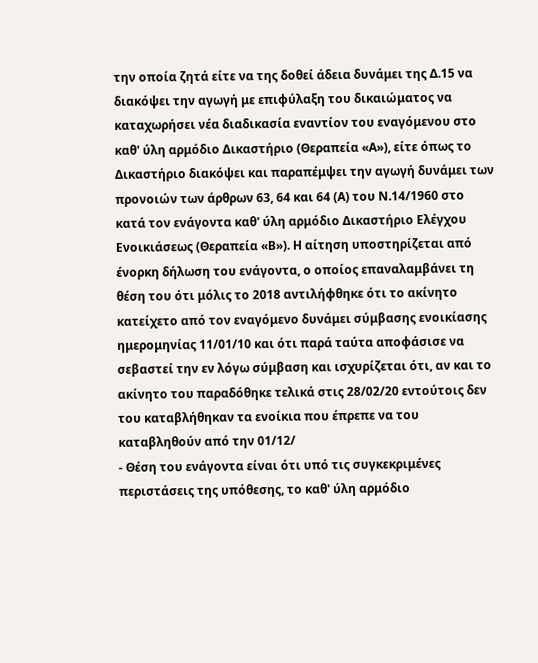την οποία ζητά είτε να της δοθεί άδεια δυνάμει της Δ.15 να διακόψει την αγωγή με επιφύλαξη του δικαιώματος να καταχωρήσει νέα διαδικασία εναντίον του εναγόμενου στο καθ' ύλη αρμόδιο Δικαστήριο (Θεραπεία «Α»), είτε όπως το Δικαστήριο διακόψει και παραπέμψει την αγωγή δυνάμει των προνοιών των άρθρων 63, 64 και 64 (Α) του Ν.14/1960 στο κατά τον ενάγοντα καθ' ύλη αρμόδιο Δικαστήριο Ελέγχου Ενοικιάσεως (Θεραπεία «Β»). Η αίτηση υποστηρίζεται από ένορκη δήλωση του ενάγοντα, ο οποίος επαναλαμβάνει τη θέση του ότι μόλις το 2018 αντιλήφθηκε ότι το ακίνητο κατείχετο από τον εναγόμενο δυνάμει σύμβασης ενοικίασης ημερομηνίας 11/01/10 και ότι παρά ταύτα αποφάσισε να σεβαστεί την εν λόγω σύμβαση και ισχυρίζεται ότι, αν και το ακίνητο του παραδόθηκε τελικά στις 28/02/20 εντούτοις δεν του καταβλήθηκαν τα ενοίκια που έπρεπε να του καταβληθούν από την 01/12/
- Θέση του ενάγοντα είναι ότι υπό τις συγκεκριμένες περιστάσεις της υπόθεσης, το καθ' ύλη αρμόδιο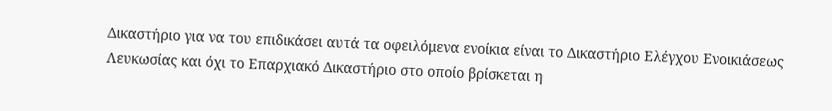Δικαστήριο για να του επιδικάσει αυτά τα οφειλόμενα ενοίκια είναι το Δικαστήριο Ελέγχου Ενοικιάσεως Λευκωσίας και όχι το Επαρχιακό Δικαστήριο στο οποίο βρίσκεται η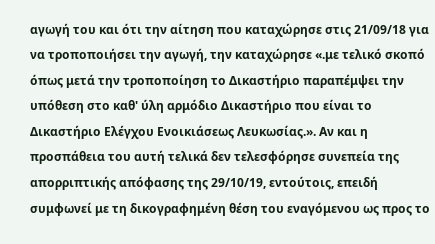αγωγή του και ότι την αίτηση που καταχώρησε στις 21/09/18 για να τροποποιήσει την αγωγή, την καταχώρησε «.με τελικό σκοπό όπως μετά την τροποποίηση το Δικαστήριο παραπέμψει την υπόθεση στο καθ' ύλη αρμόδιο Δικαστήριο που είναι το Δικαστήριο Ελέγχου Ενοικιάσεως Λευκωσίας.». Αν και η προσπάθεια του αυτή τελικά δεν τελεσφόρησε συνεπεία της απορριπτικής απόφασης της 29/10/19, εντούτοις, επειδή συμφωνεί με τη δικογραφημένη θέση του εναγόμενου ως προς το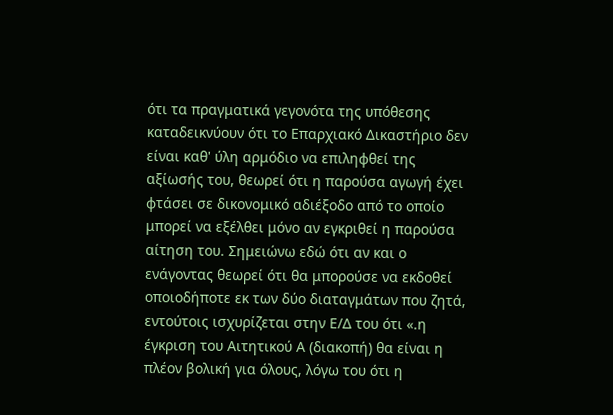ότι τα πραγματικά γεγονότα της υπόθεσης καταδεικνύουν ότι το Επαρχιακό Δικαστήριο δεν είναι καθ' ύλη αρμόδιο να επιληφθεί της αξίωσής του, θεωρεί ότι η παρούσα αγωγή έχει φτάσει σε δικονομικό αδιέξοδο από το οποίο μπορεί να εξέλθει μόνο αν εγκριθεί η παρούσα αίτηση του. Σημειώνω εδώ ότι αν και ο ενάγοντας θεωρεί ότι θα μπορούσε να εκδοθεί οποιοδήποτε εκ των δύο διαταγμάτων που ζητά, εντούτοις ισχυρίζεται στην Ε/Δ του ότι «.η έγκριση του Αιτητικού Α (διακοπή) θα είναι η πλέον βολική για όλους, λόγω του ότι η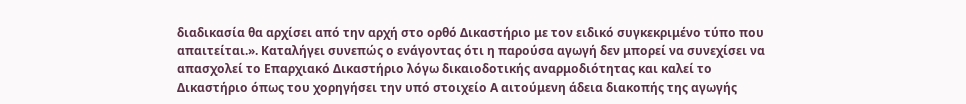διαδικασία θα αρχίσει από την αρχή στο ορθό Δικαστήριο με τον ειδικό συγκεκριμένο τύπο που απαιτείται.». Καταλήγει συνεπώς ο ενάγοντας ότι η παρούσα αγωγή δεν μπορεί να συνεχίσει να απασχολεί το Επαρχιακό Δικαστήριο λόγω δικαιοδοτικής αναρμοδιότητας και καλεί το Δικαστήριο όπως του χορηγήσει την υπό στοιχείο Α αιτούμενη άδεια διακοπής της αγωγής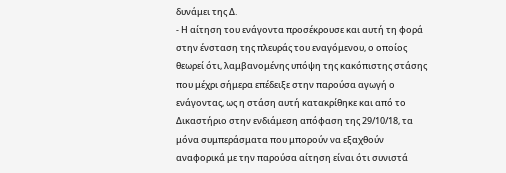δυνάμει της Δ.
- Η αίτηση του ενάγοντα προσέκρουσε και αυτή τη φορά στην ένσταση της πλευράς του εναγόμενου, ο οποίος θεωρεί ότι, λαμβανομένης υπόψη της κακόπιστης στάσης που μέχρι σήμερα επέδειξε στην παρούσα αγωγή ο ενάγοντας, ως η στάση αυτή κατακρίθηκε και από το Δικαστήριο στην ενδιάμεση απόφαση της 29/10/18, τα μόνα συμπεράσματα που μπορούν να εξαχθούν αναφορικά με την παρούσα αίτηση είναι ότι συνιστά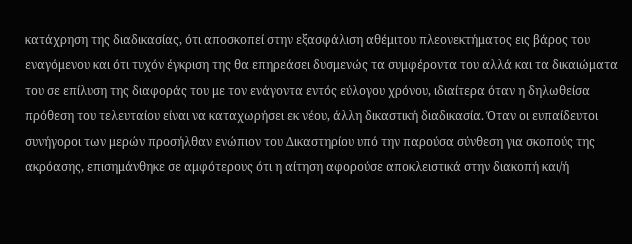κατάχρηση της διαδικασίας, ότι αποσκοπεί στην εξασφάλιση αθέμιτου πλεονεκτήματος εις βάρος του εναγόμενου και ότι τυχόν έγκριση της θα επηρεάσει δυσμενώς τα συμφέροντα του αλλά και τα δικαιώματα του σε επίλυση της διαφοράς του με τον ενάγοντα εντός εύλογου χρόνου, ιδιαίτερα όταν η δηλωθείσα πρόθεση του τελευταίου είναι να καταχωρήσει εκ νέου, άλλη δικαστική διαδικασία. Όταν οι ευπαίδευτοι συνήγοροι των μερών προσήλθαν ενώπιον του Δικαστηρίου υπό την παρούσα σύνθεση για σκοπούς της ακρόασης, επισημάνθηκε σε αμφότερους ότι η αίτηση αφορούσε αποκλειστικά στην διακοπή και/ή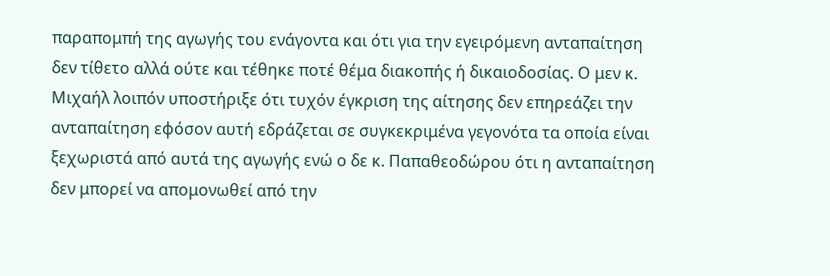παραπομπή της αγωγής του ενάγοντα και ότι για την εγειρόμενη ανταπαίτηση δεν τίθετο αλλά ούτε και τέθηκε ποτέ θέμα διακοπής ή δικαιοδοσίας. Ο μεν κ. Μιχαήλ λοιπόν υποστήριξε ότι τυχόν έγκριση της αίτησης δεν επηρεάζει την ανταπαίτηση εφόσον αυτή εδράζεται σε συγκεκριμένα γεγονότα τα οποία είναι ξεχωριστά από αυτά της αγωγής ενώ ο δε κ. Παπαθεοδώρου ότι η ανταπαίτηση δεν μπορεί να απομονωθεί από την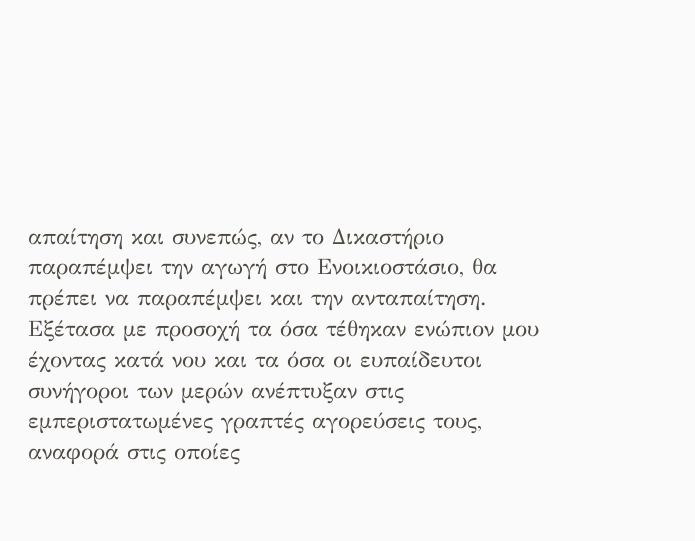απαίτηση και συνεπώς, αν το Δικαστήριο παραπέμψει την αγωγή στο Ενοικιοστάσιο, θα πρέπει να παραπέμψει και την ανταπαίτηση. Εξέτασα με προσοχή τα όσα τέθηκαν ενώπιον μου έχοντας κατά νου και τα όσα οι ευπαίδευτοι συνήγοροι των μερών ανέπτυξαν στις εμπεριστατωμένες γραπτές αγορεύσεις τους, αναφορά στις οποίες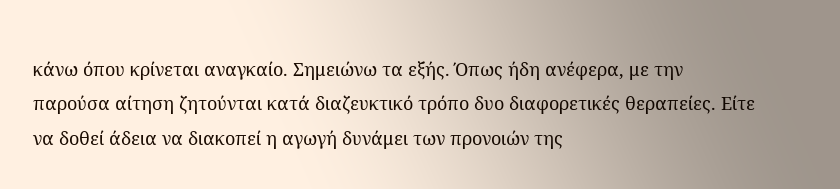κάνω όπου κρίνεται αναγκαίο. Σημειώνω τα εξής. Όπως ήδη ανέφερα, με την παρούσα αίτηση ζητούνται κατά διαζευκτικό τρόπο δυο διαφορετικές θεραπείες. Είτε να δοθεί άδεια να διακοπεί η αγωγή δυνάμει των προνοιών της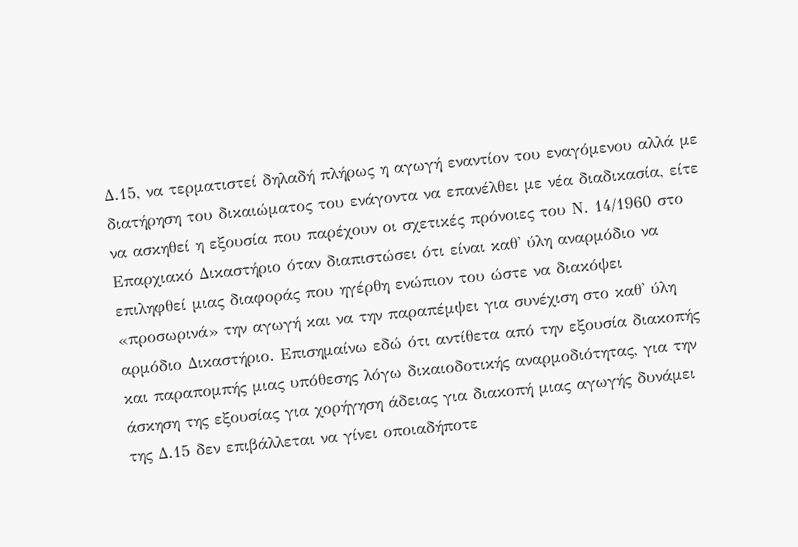Δ.15, να τερματιστεί δηλαδή πλήρως η αγωγή εναντίον του εναγόμενου αλλά με διατήρηση του δικαιώματος του ενάγοντα να επανέλθει με νέα διαδικασία, είτε να ασκηθεί η εξουσία που παρέχουν οι σχετικές πρόνοιες του Ν. 14/1960 στο Επαρχιακό Δικαστήριο όταν διαπιστώσει ότι είναι καθ' ύλη αναρμόδιο να επιληφθεί μιας διαφοράς που ηγέρθη ενώπιον του ώστε να διακόψει «προσωρινά» την αγωγή και να την παραπέμψει για συνέχιση στο καθ' ύλη αρμόδιο Δικαστήριο. Επισημαίνω εδώ ότι αντίθετα από την εξουσία διακοπής και παραπομπής μιας υπόθεσης λόγω δικαιοδοτικής αναρμοδιότητας, για την άσκηση της εξουσίας για χορήγηση άδειας για διακοπή μιας αγωγής δυνάμει της Δ.15 δεν επιβάλλεται να γίνει οποιαδήποτε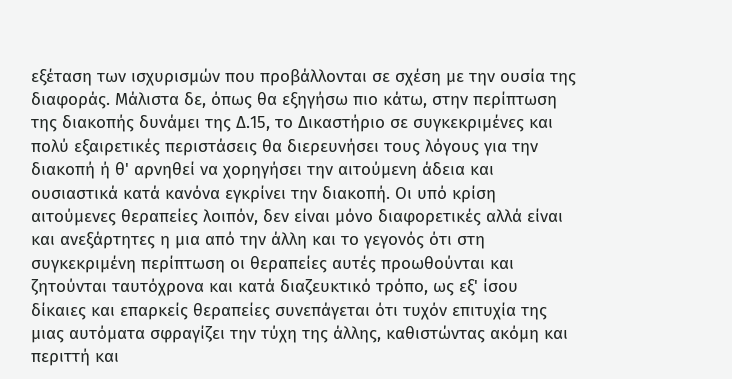εξέταση των ισχυρισμών που προβάλλονται σε σχέση με την ουσία της διαφοράς. Μάλιστα δε, όπως θα εξηγήσω πιο κάτω, στην περίπτωση της διακοπής δυνάμει της Δ.15, το Δικαστήριο σε συγκεκριμένες και πολύ εξαιρετικές περιστάσεις θα διερευνήσει τους λόγους για την διακοπή ή θ' αρνηθεί να χορηγήσει την αιτούμενη άδεια και ουσιαστικά κατά κανόνα εγκρίνει την διακοπή. Οι υπό κρίση αιτούμενες θεραπείες λοιπόν, δεν είναι μόνο διαφορετικές αλλά είναι και ανεξάρτητες η μια από την άλλη και το γεγονός ότι στη συγκεκριμένη περίπτωση οι θεραπείες αυτές προωθούνται και ζητούνται ταυτόχρονα και κατά διαζευκτικό τρόπο, ως εξ' ίσου δίκαιες και επαρκείς θεραπείες συνεπάγεται ότι τυχόν επιτυχία της μιας αυτόματα σφραγίζει την τύχη της άλλης, καθιστώντας ακόμη και περιττή και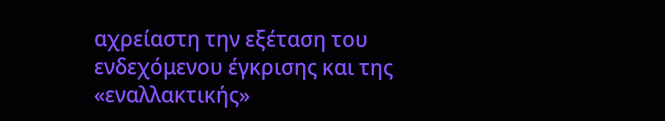αχρείαστη την εξέταση του ενδεχόμενου έγκρισης και της «εναλλακτικής»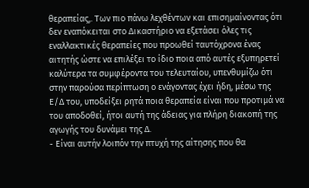θεραπείας,. Των πιο πάνω λεχθέντων και επισημαίνοντας ότι δεν εναπόκειται στο Δικαστήριο να εξετάσει όλες τις εναλλακτικές θεραπείες που προωθεί ταυτόχρονα ένας αιτητής ώστε να επιλέξει το ίδιο ποια από αυτές εξυπηρετεί καλύτερα τα συμφέροντα του τελευταίου, υπενθυμίζω ότι στην παρούσα περίπτωση ο ενάγοντας έχει ήδη, μέσω της Ε/Δ του, υποδείξει ρητά ποια θεραπεία είναι που προτιμά να του αποδοθεί, ήτοι αυτή της άδειας για πλήρη διακοπή της αγωγής του δυνάμει της Δ.
- Είναι αυτήν λοιπόν την πτυχή της αίτησης που θα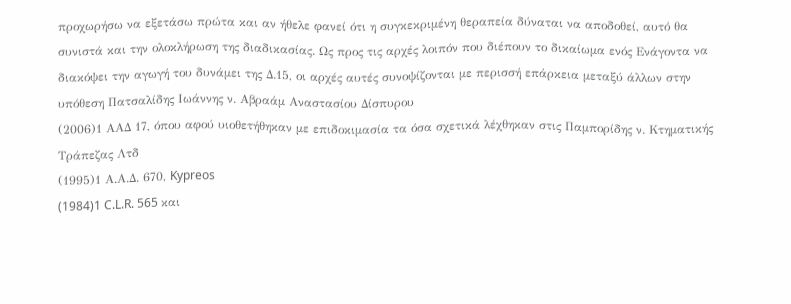προχωρήσω να εξετάσω πρώτα και αν ήθελε φανεί ότι η συγκεκριμένη θεραπεία δύναται να αποδοθεί, αυτό θα συνιστά και την ολοκλήρωση της διαδικασίας. Ως προς τις αρχές λοιπόν που διέπουν το δικαίωμα ενός Ενάγοντα να διακόψει την αγωγή του δυνάμει της Δ.15, οι αρχές αυτές συνοψίζονται με περισσή επάρκεια μεταξύ άλλων στην υπόθεση Πατσαλίδης Ιωάννης ν. Αβραάμ Αναστασίου Δίσπυρου
(2006)1 ΑΑΔ 17, όπου αφού υιοθετήθηκαν με επιδοκιμασία τα όσα σχετικά λέχθηκαν στις Παμπορίδης ν. Κτηματικής Τράπεζας Λτδ
(1995)1 Α.Α.Δ. 670, Kypreos
(1984)1 C.L.R. 565 και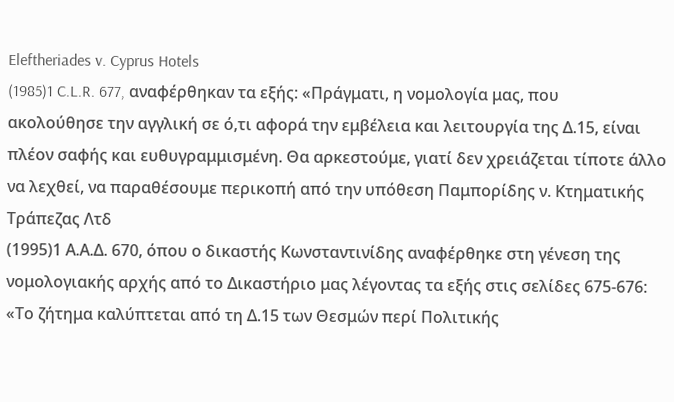Eleftheriades v. Cyprus Hotels
(1985)1 C.L.R. 677, αναφέρθηκαν τα εξής: «Πράγματι, η νομολογία μας, που ακολούθησε την αγγλική σε ό,τι αφορά την εμβέλεια και λειτουργία της Δ.15, είναι πλέον σαφής και ευθυγραμμισμένη. Θα αρκεστούμε, γιατί δεν χρειάζεται τίποτε άλλο να λεχθεί, να παραθέσουμε περικοπή από την υπόθεση Παμπορίδης ν. Κτηματικής Τράπεζας Λτδ
(1995)1 Α.Α.Δ. 670, όπου ο δικαστής Κωνσταντινίδης αναφέρθηκε στη γένεση της νομολογιακής αρχής από το Δικαστήριο μας λέγοντας τα εξής στις σελίδες 675-676: «Το ζήτημα καλύπτεται από τη Δ.15 των Θεσμών περί Πολιτικής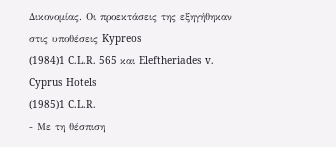Δικονομίας. Οι προεκτάσεις της εξηγήθηκαν στις υποθέσεις Kypreos
(1984)1 C.L.R. 565 και Eleftheriades v. Cyprus Hotels
(1985)1 C.L.R.
- Με τη θέσπιση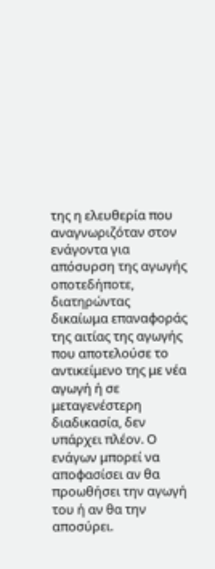της η ελευθερία που αναγνωριζόταν στον ενάγοντα για απόσυρση της αγωγής οποτεδήποτε, διατηρώντας δικαίωμα επαναφοράς της αιτίας της αγωγής που αποτελούσε το αντικείμενο της με νέα αγωγή ή σε μεταγενέστερη διαδικασία, δεν υπάρχει πλέον. Ο ενάγων μπορεί να αποφασίσει αν θα προωθήσει την αγωγή του ή αν θα την αποσύρει.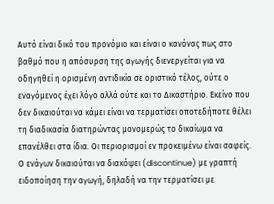Αυτό είναι δικό του προνόμιο και είναι ο κανόνας πως στο βαθμό που η απόσυρση της αγωγής διενεργείται για να οδηγηθεί η ορισμένη αντιδικία σε οριστικό τέλος, ούτε ο εναγόμενος έχει λόγο αλλά ούτε και το Δικαστήριο. Εκείνο που δεν δικαιούται να κάμει είναι να τερματίσει οποτεδήποτε θέλει τη διαδικασία διατηρώντας μονομερώς το δικαίωμα να επανέλθει στα ίδια. Οι περιορισμοί εν προκειμένω είναι σαφείς. Ο ενάγων δικαιούται να διακόψει (discontinue) με γραπτή ειδοποίηση την αγωγή, δηλαδή να την τερματίσει με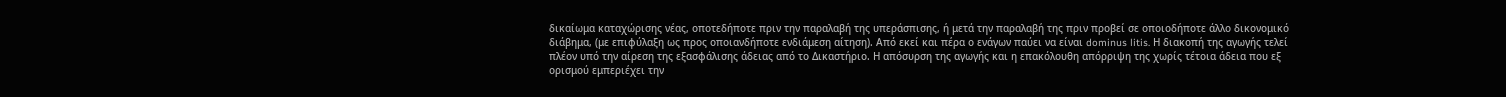δικαίωμα καταχώρισης νέας, οποτεδήποτε πριν την παραλαβή της υπεράσπισης, ή μετά την παραλαβή της πριν προβεί σε οποιοδήποτε άλλο δικονομικό διάβημα, (με επιφύλαξη ως προς οποιανδήποτε ενδιάμεση αίτηση). Από εκεί και πέρα ο ενάγων παύει να είναι dominus litis. Η διακοπή της αγωγής τελεί πλέον υπό την αίρεση της εξασφάλισης άδειας από το Δικαστήριο. Η απόσυρση της αγωγής και η επακόλουθη απόρριψη της χωρίς τέτοια άδεια που εξ ορισμού εμπεριέχει την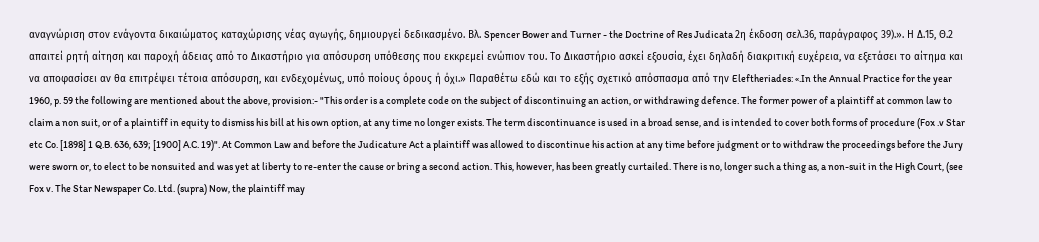αναγνώριση στον ενάγοντα δικαιώματος καταχώρισης νέας αγωγής, δημιουργεί δεδικασμένο. Βλ. Spencer Bower and Turner - the Doctrine of Res Judicata 2η έκδοση σελ.36, παράγραφος 39).». Η Δ.15, Θ.2 απαιτεί ρητή αίτηση και παροχή άδειας από το Δικαστήριο για απόσυρση υπόθεσης που εκκρεμεί ενώπιον του. Το Δικαστήριο ασκεί εξουσία, έχει δηλαδή διακριτική ευχέρεια, να εξετάσει το αίτημα και να αποφασίσει αν θα επιτρέψει τέτοια απόσυρση, και ενδεχομένως, υπό ποίους όρους ή όχι.» Παραθέτω εδώ και το εξής σχετικό απόσπασμα από την Eleftheriades: «.In the Annual Practice for the year 1960, p. 59 the following are mentioned about the above, provision:- "This order is a complete code on the subject of discontinuing an action, or withdrawing defence. The former power of a plaintiff at common law to claim a non suit, or of a plaintiff in equity to dismiss his bill at his own option, at any time no longer exists. The term discontinuance is used in a broad sense, and is intended to cover both forms of procedure (Fox .v Star etc Co. [1898] 1 Q.B. 636, 639; [1900] A.C. 19)". At Common Law and before the Judicature Act a plaintiff was allowed to discontinue his action at any time before judgment or to withdraw the proceedings before the Jury were sworn or, to elect to be nonsuited and was yet at liberty to re-enter the cause or bring a second action. This, however, has been greatly curtailed. There is no, longer such a thing as, a non-suit in the High Court, (see Fox v. The Star Newspaper Co. Ltd. (supra) Now, the plaintiff may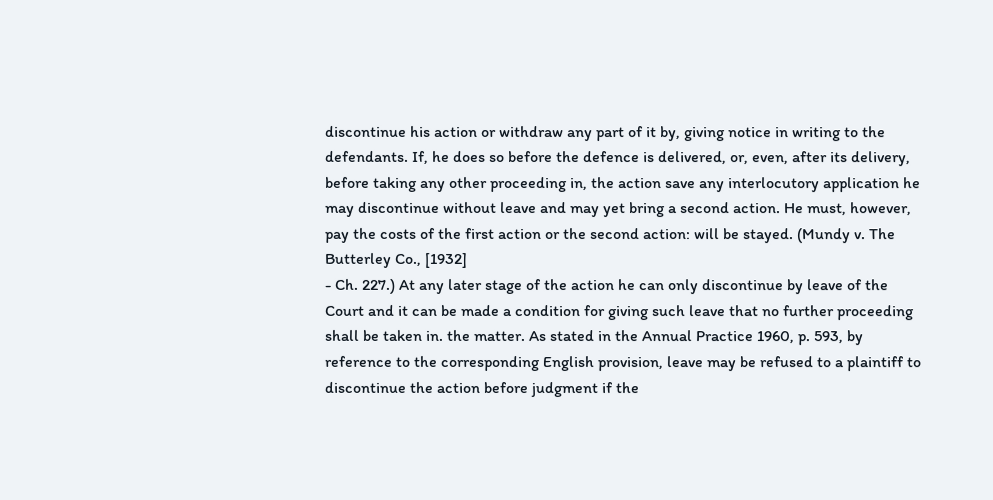discontinue his action or withdraw any part of it by, giving notice in writing to the defendants. If, he does so before the defence is delivered, or, even, after its delivery, before taking any other proceeding in, the action save any interlocutory application he may discontinue without leave and may yet bring a second action. He must, however, pay the costs of the first action or the second action: will be stayed. (Mundy v. The Butterley Co., [1932]
- Ch. 227.) At any later stage of the action he can only discontinue by leave of the Court and it can be made a condition for giving such leave that no further proceeding shall be taken in. the matter. As stated in the Annual Practice 1960, p. 593, by reference to the corresponding English provision, leave may be refused to a plaintiff to discontinue the action before judgment if the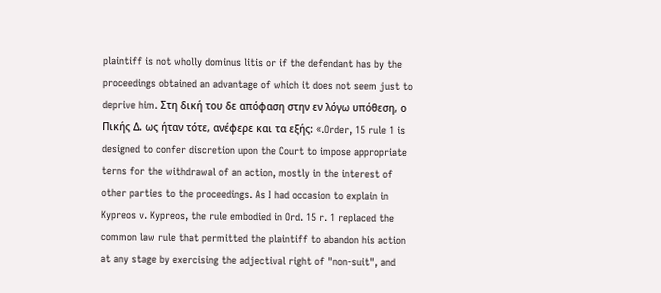plaintiff is not wholly dominus litis or if the defendant has by the proceedings obtained an advantage of which it does not seem just to deprive him. Στη δική του δε απόφαση στην εν λόγω υπόθεση, ο Πικής Δ. ως ήταν τότε, ανέφερε και τα εξής: «.Order, 15 rule 1 is designed to confer discretion upon the Court to impose appropriate terns for the withdrawal of an action, mostly in the interest of other parties to the proceedings. As I had occasion to explain in Kypreos v. Kypreos, the rule embodied in Ord. 15 r. 1 replaced the common law rule that permitted the plaintiff to abandon his action at any stage by exercising the adjectival right of "non-suit", and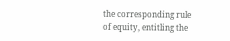the corresponding rule of equity, entitling the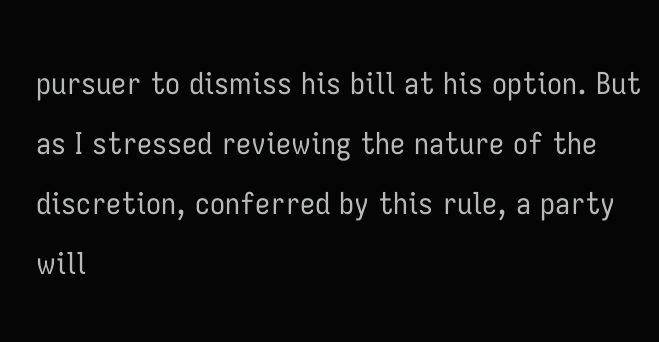pursuer to dismiss his bill at his option. But as I stressed reviewing the nature of the discretion, conferred by this rule, a party will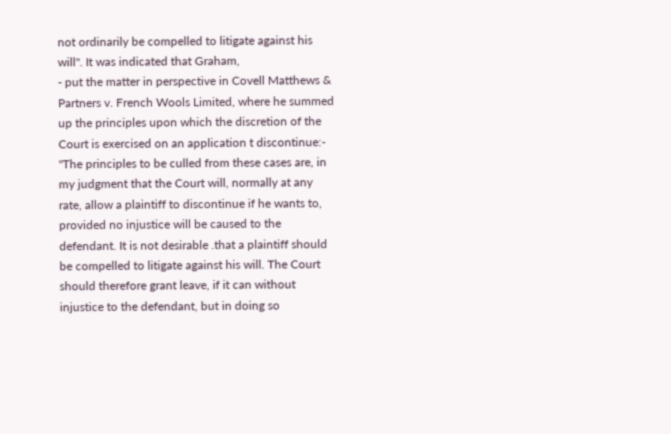not ordinarily be compelled to litigate against his will". It was indicated that Graham,
- put the matter in perspective in Covell Matthews & Partners v. French Wools Limited, where he summed up the principles upon which the discretion of the Court is exercised on an application t discontinue:- "The principles to be culled from these cases are, in my judgment that the Court will, normally at any rate, allow a plaintiff to discontinue if he wants to, provided no injustice will be caused to the defendant. It is not desirable .that a plaintiff should be compelled to litigate against his will. The Court should therefore grant leave, if it can without injustice to the defendant, but in doing so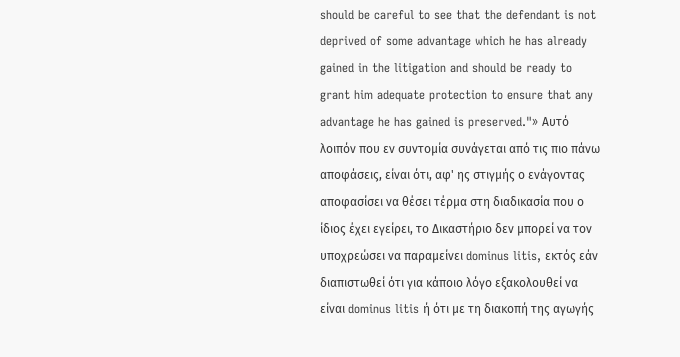should be careful to see that the defendant is not deprived of some advantage which he has already gained in the litigation and should be ready to grant him adequate protection to ensure that any advantage he has gained is preserved."» Αυτό λοιπόν που εν συντομία συνάγεται από τις πιο πάνω αποφάσεις, είναι ότι, αφ' ης στιγμής ο ενάγοντας αποφασίσει να θέσει τέρμα στη διαδικασία που ο ίδιος έχει εγείρει, το Δικαστήριο δεν μπορεί να τον υποχρεώσει να παραμείνει dominus litis, εκτός εάν διαπιστωθεί ότι για κάποιο λόγο εξακολουθεί να είναι dominus litis ή ότι με τη διακοπή της αγωγής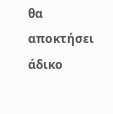θα αποκτήσει άδικο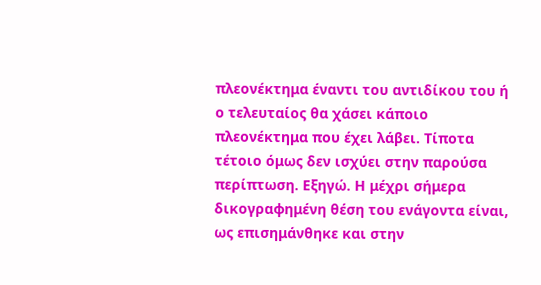πλεονέκτημα έναντι του αντιδίκου του ή ο τελευταίος θα χάσει κάποιο πλεονέκτημα που έχει λάβει. Τίποτα τέτοιο όμως δεν ισχύει στην παρούσα περίπτωση. Εξηγώ. Η μέχρι σήμερα δικογραφημένη θέση του ενάγοντα είναι, ως επισημάνθηκε και στην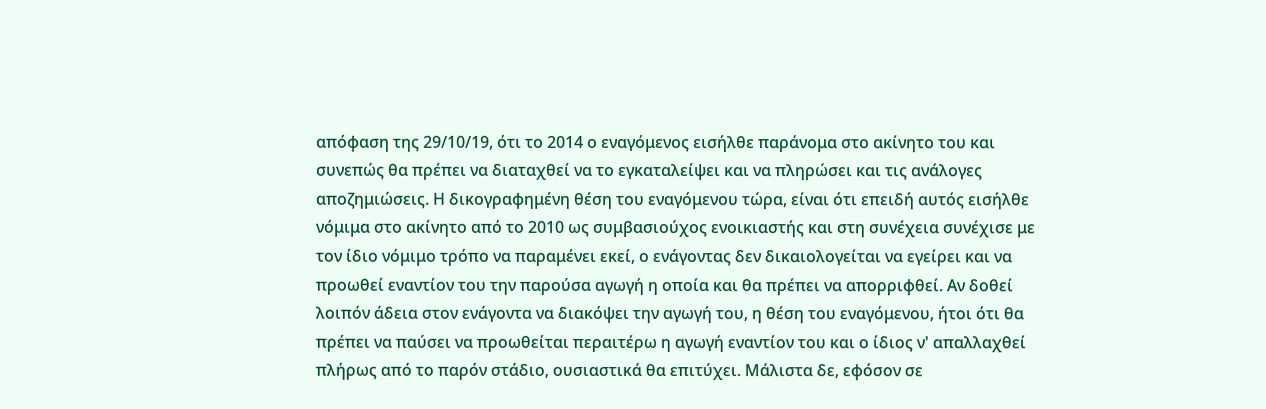απόφαση της 29/10/19, ότι το 2014 ο εναγόμενος εισήλθε παράνομα στο ακίνητο του και συνεπώς θα πρέπει να διαταχθεί να το εγκαταλείψει και να πληρώσει και τις ανάλογες αποζημιώσεις. Η δικογραφημένη θέση του εναγόμενου τώρα, είναι ότι επειδή αυτός εισήλθε νόμιμα στο ακίνητο από το 2010 ως συμβασιούχος ενοικιαστής και στη συνέχεια συνέχισε με τον ίδιο νόμιμο τρόπο να παραμένει εκεί, ο ενάγοντας δεν δικαιολογείται να εγείρει και να προωθεί εναντίον του την παρούσα αγωγή η οποία και θα πρέπει να απορριφθεί. Αν δοθεί λοιπόν άδεια στον ενάγοντα να διακόψει την αγωγή του, η θέση του εναγόμενου, ήτοι ότι θα πρέπει να παύσει να προωθείται περαιτέρω η αγωγή εναντίον του και ο ίδιος ν' απαλλαχθεί πλήρως από το παρόν στάδιο, ουσιαστικά θα επιτύχει. Μάλιστα δε, εφόσον σε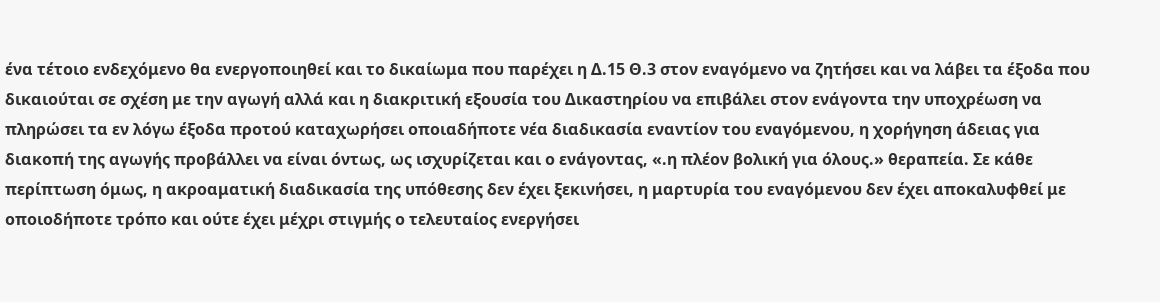ένα τέτοιο ενδεχόμενο θα ενεργοποιηθεί και το δικαίωμα που παρέχει η Δ.15 Θ.3 στον εναγόμενο να ζητήσει και να λάβει τα έξοδα που δικαιούται σε σχέση με την αγωγή αλλά και η διακριτική εξουσία του Δικαστηρίου να επιβάλει στον ενάγοντα την υποχρέωση να πληρώσει τα εν λόγω έξοδα προτού καταχωρήσει οποιαδήποτε νέα διαδικασία εναντίον του εναγόμενου, η χορήγηση άδειας για διακοπή της αγωγής προβάλλει να είναι όντως, ως ισχυρίζεται και ο ενάγοντας, «.η πλέον βολική για όλους.» θεραπεία. Σε κάθε περίπτωση όμως, η ακροαματική διαδικασία της υπόθεσης δεν έχει ξεκινήσει, η μαρτυρία του εναγόμενου δεν έχει αποκαλυφθεί με οποιοδήποτε τρόπο και ούτε έχει μέχρι στιγμής ο τελευταίος ενεργήσει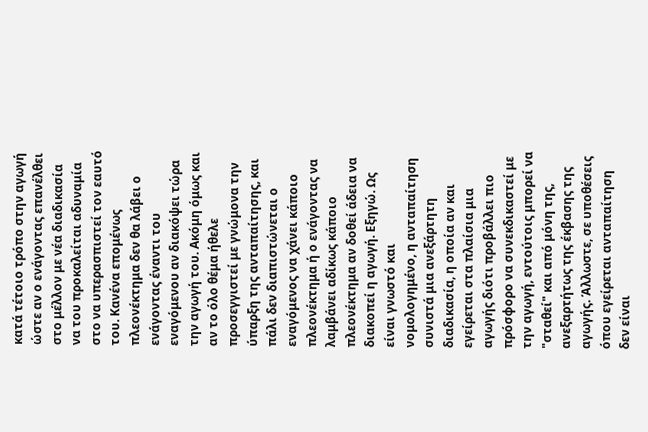κατά τέτοιο τρόπο στην αγωγή ώστε αν ο ενάγοντας επανέλθει στο μέλλον με νέα διαδικασία να του προκαλείται αδυναμία στο να υπερασπιστεί τον εαυτό του. Κανένα επομένως πλεονέκτημα δεν θα λάβει ο ενάγοντας έναντι του εναγόμενου αν διακόψει τώρα την αγωγή του. Ακόμη όμως και αν το όλο θέμα ήθελε προσεγγιστεί με γνώμονα την ύπαρξη της ανταπαίτησης, και πάλι δεν διαπιστώνεται ο εναγόμενος να χάνει κάποιο πλεονέκτημα ή ο ενάγοντας να λαμβάνει αδίκως κάποιο πλεονέκτημα αν δοθεί άδεια να διακοπεί η αγωγή. Εξηγώ. Ως είναι γνωστό και νομολογημένο, η ανταπαίτηση συνιστά μια ανεξάρτητη διαδικασία, η οποία αν και εγείρεται στα πλαίσια μια αγωγής διότι προβάλλει πιο πρόσφορο να συνεκδικαστεί με την αγωγή, εντούτοις μπορεί να "σταθεί" και από μόνη της, ανεξαρτήτως της έκβασης της αγωγής. Άλλωστε, σε υποθέσεις όπου εγείρεται ανταπαίτηση δεν είναι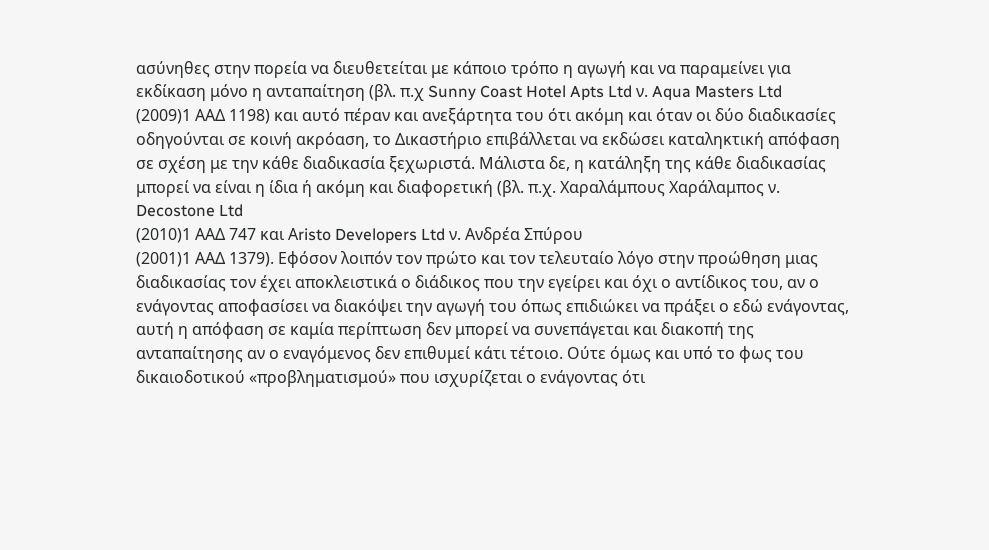ασύνηθες στην πορεία να διευθετείται με κάποιο τρόπο η αγωγή και να παραμείνει για εκδίκαση μόνο η ανταπαίτηση (βλ. π.χ Sunny Coast Hotel Apts Ltd ν. Aqua Masters Ltd
(2009)1 ΑΑΔ 1198) και αυτό πέραν και ανεξάρτητα του ότι ακόμη και όταν οι δύο διαδικασίες οδηγούνται σε κοινή ακρόαση, το Δικαστήριο επιβάλλεται να εκδώσει καταληκτική απόφαση σε σχέση με την κάθε διαδικασία ξεχωριστά. Μάλιστα δε, η κατάληξη της κάθε διαδικασίας μπορεί να είναι η ίδια ή ακόμη και διαφορετική (βλ. π.χ. Χαραλάμπους Χαράλαμπος ν. Decostone Ltd
(2010)1 ΑΑΔ 747 και Αristo Developers Ltd ν. Ανδρέα Σπύρου
(2001)1 ΑΑΔ 1379). Εφόσον λοιπόν τον πρώτο και τον τελευταίο λόγο στην προώθηση μιας διαδικασίας τον έχει αποκλειστικά ο διάδικος που την εγείρει και όχι ο αντίδικος του, αν ο ενάγοντας αποφασίσει να διακόψει την αγωγή του όπως επιδιώκει να πράξει ο εδώ ενάγοντας, αυτή η απόφαση σε καμία περίπτωση δεν μπορεί να συνεπάγεται και διακοπή της ανταπαίτησης αν ο εναγόμενος δεν επιθυμεί κάτι τέτοιο. Ούτε όμως και υπό το φως του δικαιοδοτικού «προβληματισμού» που ισχυρίζεται ο ενάγοντας ότι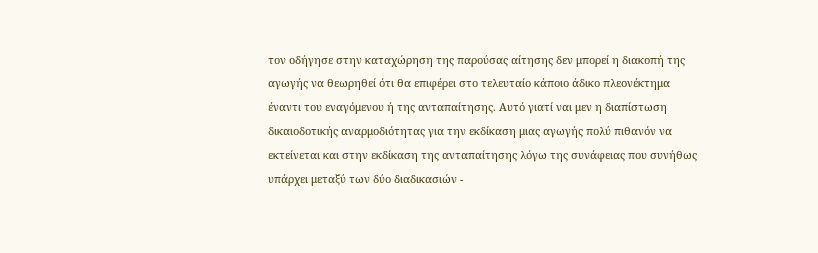τον οδήγησε στην καταχώρηση της παρούσας αίτησης δεν μπορεί η διακοπή της αγωγής να θεωρηθεί ότι θα επιφέρει στο τελευταίο κάποιο άδικο πλεονέκτημα έναντι του εναγόμενου ή της ανταπαίτησης. Αυτό γιατί ναι μεν η διαπίστωση δικαιοδοτικής αναρμοδιότητας για την εκδίκαση μιας αγωγής πολύ πιθανόν να εκτείνεται και στην εκδίκαση της ανταπαίτησης λόγω της συνάφειας που συνήθως υπάρχει μεταξύ των δύο διαδικασιών -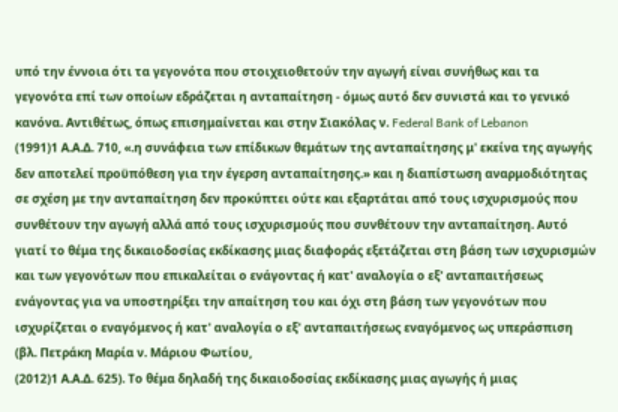υπό την έννοια ότι τα γεγονότα που στοιχειοθετούν την αγωγή είναι συνήθως και τα γεγονότα επί των οποίων εδράζεται η ανταπαίτηση - όμως αυτό δεν συνιστά και το γενικό κανόνα. Αντιθέτως, όπως επισημαίνεται και στην Σιακόλας ν. Federal Bank of Lebanon
(1991)1 Α.Α.Δ. 710, «.η συνάφεια των επίδικων θεμάτων της ανταπαίτησης μ' εκείνα της αγωγής δεν αποτελεί προϋπόθεση για την έγερση ανταπαίτησης.» και η διαπίστωση αναρμοδιότητας σε σχέση με την ανταπαίτηση δεν προκύπτει ούτε και εξαρτάται από τους ισχυρισμούς που συνθέτουν την αγωγή αλλά από τους ισχυρισμούς που συνθέτουν την ανταπαίτηση. Αυτό γιατί το θέμα της δικαιοδοσίας εκδίκασης μιας διαφοράς εξετάζεται στη βάση των ισχυρισμών και των γεγονότων που επικαλείται ο ενάγοντας ή κατ' αναλογία ο εξ' ανταπαιτήσεως ενάγοντας για να υποστηρίξει την απαίτηση του και όχι στη βάση των γεγονότων που ισχυρίζεται ο εναγόμενος ή κατ' αναλογία ο εξ' ανταπαιτήσεως εναγόμενος ως υπεράσπιση (βλ. Πετράκη Μαρία ν. Μάριου Φωτίου,
(2012)1 Α.Α.Δ. 625). Το θέμα δηλαδή της δικαιοδοσίας εκδίκασης μιας αγωγής ή μιας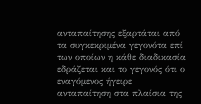ανταπαίτησης εξαρτάται από τα συγκεκριμένα γεγονότα επί των οποίων η κάθε διαδικασία εδράζεται και το γεγονός ότι ο εναγόμενος ήγειρε ανταπαίτηση στα πλαίσια της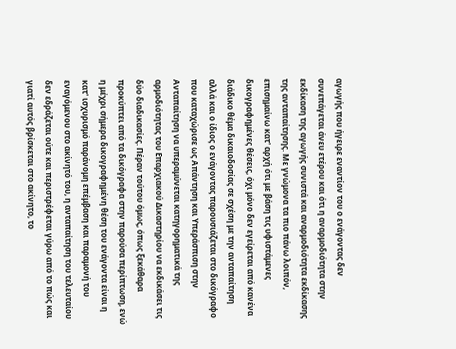αγωγής που ήγειρε εναντίον του ο ενάγοντας δεν συνεπάγεται άνευ ετέρου και ότι η αναρμοδιότητα στην εκδίκαση της αγωγής συνιστά και αναρμοδιότητα εκδίκασης της ανταπαίτησης. Με γνώμονα τα πιο πάνω λοιπόν, επισημαίνω κατ' αρχή ότι με βάση τις υφιστάμενες δικογραφημένες θέσεις, όχι μόνο δεν εγείρεται από κανένα διάδικο θέμα δικαιοδοσίας σε σχέση με την ανταπαίτηση αλλά και ο ίδιος ο ενάγοντας παρουσιάζεται στο δικόγραφο που καταχώρισε ως Απάντηση και Υπεράσπιση στην Ανταπαίτηση να υπεραμύνεται κατηγορηματικά της αρμοδιότητας του Επαρχιακού Δικαστηρίου να εκδικάσει τις δύο διαδικασίες. Πέραν τούτου όμως, όπως ξεκάθαρα προκύπτει από τα δικόγραφα στην παρούσα περίπτωση, ενώ η μέχρι σήμερα δικογραφημένη θέση του ενάγοντα είναι η κατ' ισχυρισμό παράνομη επέμβαση και παραμονή του εναγόμενου στο ακίνητό του, η ανταπαίτηση του τελευταίου δεν εδράζεται ούτε και περιστρέφεται γύρω από το πώς και γιατί αυτός βρίσκεται στο ακίνητο, το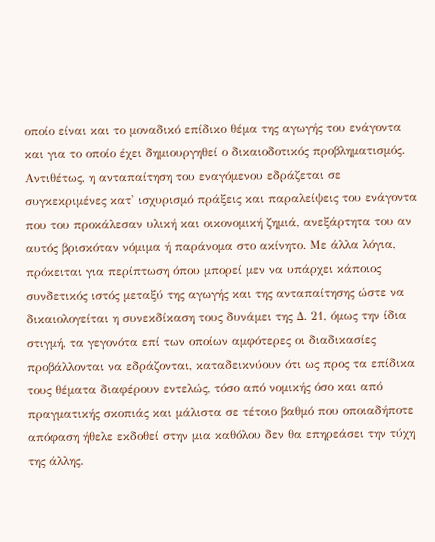οποίο είναι και το μοναδικό επίδικο θέμα της αγωγής του ενάγοντα και για το οποίο έχει δημιουργηθεί ο δικαιοδοτικός προβληματισμός. Αντιθέτως, η ανταπαίτηση του εναγόμενου εδράζεται σε συγκεκριμένες κατ' ισχυρισμό πράξεις και παραλείψεις του ενάγοντα που του προκάλεσαν υλική και οικονομική ζημιά, ανεξάρτητα του αν αυτός βρισκόταν νόμιμα ή παράνομα στο ακίνητο. Με άλλα λόγια, πρόκειται για περίπτωση όπου μπορεί μεν να υπάρχει κάποιος συνδετικός ιστός μεταξύ της αγωγής και της ανταπαίτησης ώστε να δικαιολογείται η συνεκδίκαση τους δυνάμει της Δ. 21, όμως την ίδια στιγμή, τα γεγονότα επί των οποίων αμφότερες οι διαδικασίες προβάλλονται να εδράζονται, καταδεικνύουν ότι ως προς τα επίδικα τους θέματα διαφέρουν εντελώς, τόσο από νομικής όσο και από πραγματικής σκοπιάς και μάλιστα σε τέτοιο βαθμό που οποιαδήποτε απόφαση ήθελε εκδοθεί στην μια καθόλου δεν θα επηρεάσει την τύχη της άλλης.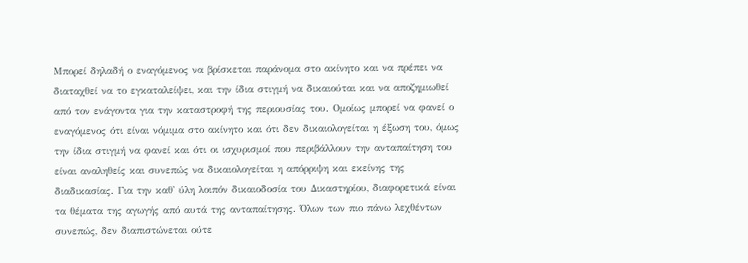Μπορεί δηλαδή ο εναγόμενος να βρίσκεται παράνομα στο ακίνητο και να πρέπει να διαταχθεί να το εγκαταλείψει, και την ίδια στιγμή να δικαιούται και να αποζημιωθεί από τον ενάγοντα για την καταστροφή της περιουσίας του. Ομοίως μπορεί να φανεί ο εναγόμενος ότι είναι νόμιμα στο ακίνητο και ότι δεν δικαιολογείται η έξωση του, όμως την ίδια στιγμή να φανεί και ότι οι ισχυρισμοί που περιβάλλουν την ανταπαίτηση του είναι αναληθείς και συνεπώς να δικαιολογείται η απόρριψη και εκείνης της διαδικασίας. Για την καθ' ύλη λοιπόν δικαιοδοσία του Δικαστηρίου, διαφορετικά είναι τα θέματα της αγωγής από αυτά της ανταπαίτησης. Όλων των πιο πάνω λεχθέντων συνεπώς, δεν διαπιστώνεται ούτε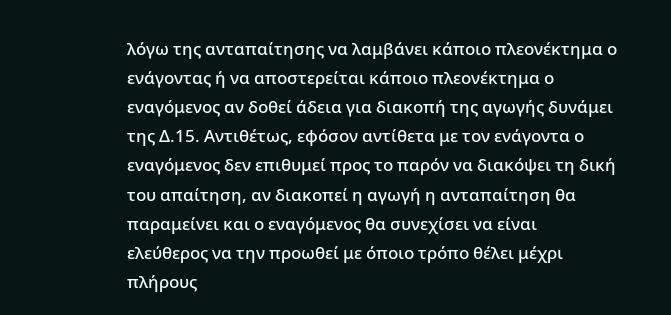λόγω της ανταπαίτησης να λαμβάνει κάποιο πλεονέκτημα ο ενάγοντας ή να αποστερείται κάποιο πλεονέκτημα ο εναγόμενος αν δοθεί άδεια για διακοπή της αγωγής δυνάμει της Δ.15. Αντιθέτως, εφόσον αντίθετα με τον ενάγοντα ο εναγόμενος δεν επιθυμεί προς το παρόν να διακόψει τη δική του απαίτηση, αν διακοπεί η αγωγή η ανταπαίτηση θα παραμείνει και ο εναγόμενος θα συνεχίσει να είναι ελεύθερος να την προωθεί με όποιο τρόπο θέλει μέχρι πλήρους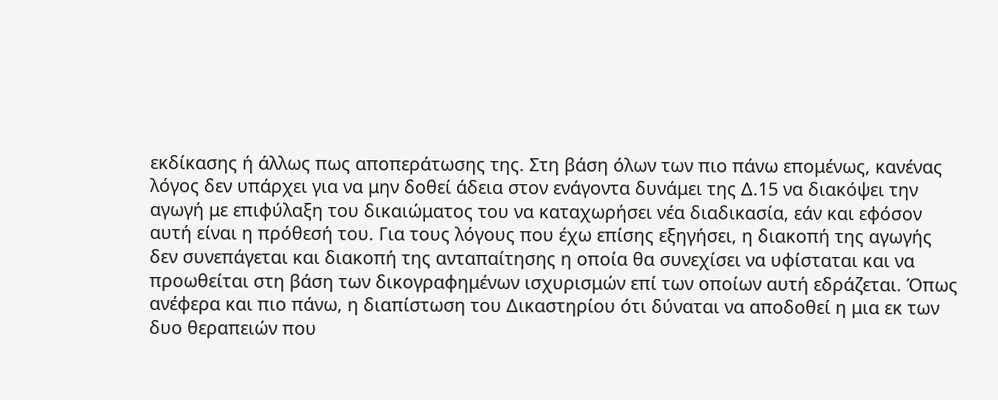εκδίκασης ή άλλως πως αποπεράτωσης της. Στη βάση όλων των πιο πάνω επομένως, κανένας λόγος δεν υπάρχει για να μην δοθεί άδεια στον ενάγοντα δυνάμει της Δ.15 να διακόψει την αγωγή με επιφύλαξη του δικαιώματος του να καταχωρήσει νέα διαδικασία, εάν και εφόσον αυτή είναι η πρόθεσή του. Για τους λόγους που έχω επίσης εξηγήσει, η διακοπή της αγωγής δεν συνεπάγεται και διακοπή της ανταπαίτησης η οποία θα συνεχίσει να υφίσταται και να προωθείται στη βάση των δικογραφημένων ισχυρισμών επί των οποίων αυτή εδράζεται. Όπως ανέφερα και πιο πάνω, η διαπίστωση του Δικαστηρίου ότι δύναται να αποδοθεί η μια εκ των δυο θεραπειών που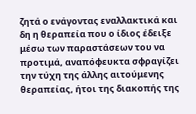ζητά ο ενάγοντας εναλλακτικά και δη η θεραπεία που ο ίδιος έδειξε μέσω των παραστάσεων του να προτιμά, αναπόφευκτα σφραγίζει την τύχη της άλλης αιτούμενης θεραπείας, ήτοι της διακοπής της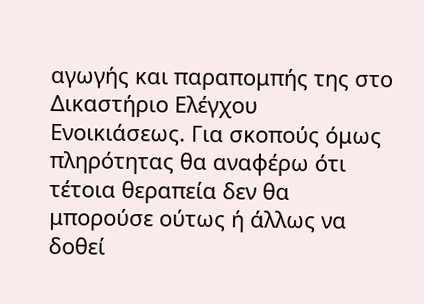αγωγής και παραπομπής της στο Δικαστήριο Ελέγχου Ενοικιάσεως. Για σκοπούς όμως πληρότητας θα αναφέρω ότι τέτοια θεραπεία δεν θα μπορούσε ούτως ή άλλως να δοθεί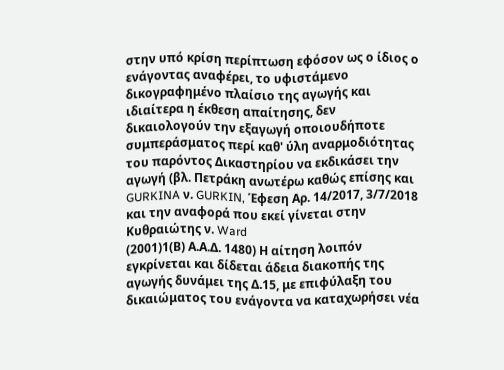στην υπό κρίση περίπτωση εφόσον ως ο ίδιος ο ενάγοντας αναφέρει, το υφιστάμενο δικογραφημένο πλαίσιο της αγωγής και ιδιαίτερα η έκθεση απαίτησης, δεν δικαιολογούν την εξαγωγή οποιουδήποτε συμπεράσματος περί καθ' ύλη αναρμοδιότητας του παρόντος Δικαστηρίου να εκδικάσει την αγωγή (βλ. Πετράκη ανωτέρω καθώς επίσης και GURKINA ν. GURKIN, Έφεση Αρ. 14/2017, 3/7/2018 και την αναφορά που εκεί γίνεται στην Κυθραιώτης ν. Ward
(2001)1(Β) Α.Α.Δ. 1480) Η αίτηση λοιπόν εγκρίνεται και δίδεται άδεια διακοπής της αγωγής δυνάμει της Δ.15, με επιφύλαξη του δικαιώματος του ενάγοντα να καταχωρήσει νέα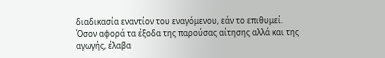διαδικασία εναντίον του εναγόμενου, εάν το επιθυμεί. Όσον αφορά τα έξοδα της παρούσας αίτησης αλλά και της αγωγής, έλαβα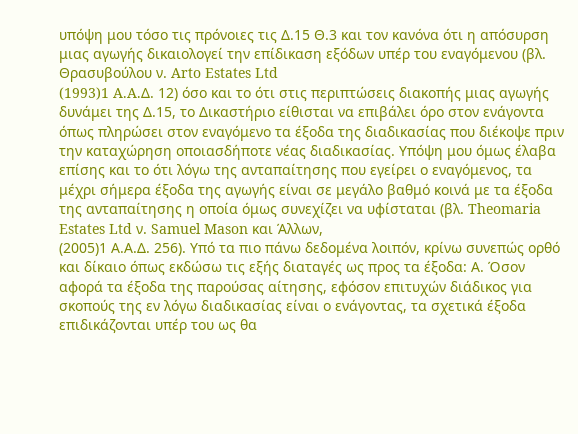υπόψη μου τόσο τις πρόνοιες τις Δ.15 Θ.3 και τον κανόνα ότι η απόσυρση μιας αγωγής δικαιολογεί την επίδικαση εξόδων υπέρ του εναγόμενου (βλ. Θρασυβούλου ν. Arto Estates Ltd
(1993)1 A.A.Δ. 12) όσο και το ότι στις περιπτώσεις διακοπής μιας αγωγής δυνάμει της Δ.15, το Δικαστήριο είθισται να επιβάλει όρο στον ενάγοντα όπως πληρώσει στον εναγόμενο τα έξοδα της διαδικασίας που διέκοψε πριν την καταχώρηση οποιασδήποτε νέας διαδικασίας. Υπόψη μου όμως έλαβα επίσης και το ότι λόγω της ανταπαίτησης που εγείρει ο εναγόμενος, τα μέχρι σήμερα έξοδα της αγωγής είναι σε μεγάλο βαθμό κοινά με τα έξοδα της ανταπαίτησης η οποία όμως συνεχίζει να υφίσταται (βλ. Theomaria Estates Ltd ν. Samuel Mason και Άλλων,
(2005)1 Α.Α.Δ. 256). Υπό τα πιο πάνω δεδομένα λοιπόν, κρίνω συνεπώς ορθό και δίκαιο όπως εκδώσω τις εξής διαταγές ως προς τα έξοδα: Α. Όσον αφορά τα έξοδα της παρούσας αίτησης, εφόσον επιτυχών διάδικος για σκοπούς της εν λόγω διαδικασίας είναι ο ενάγοντας, τα σχετικά έξοδα επιδικάζονται υπέρ του ως θα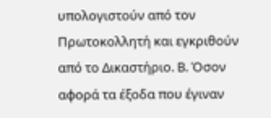υπολογιστούν από τον Πρωτοκολλητή και εγκριθούν από το Δικαστήριο. Β. Όσον αφορά τα έξοδα που έγιναν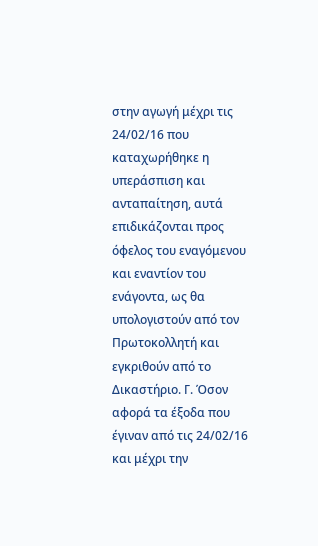στην αγωγή μέχρι τις 24/02/16 που καταχωρήθηκε η υπεράσπιση και ανταπαίτηση, αυτά επιδικάζονται προς όφελος του εναγόμενου και εναντίον του ενάγοντα, ως θα υπολογιστούν από τον Πρωτοκολλητή και εγκριθούν από το Δικαστήριο. Γ. Όσον αφορά τα έξοδα που έγιναν από τις 24/02/16 και μέχρι την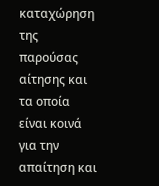καταχώρηση της παρούσας αίτησης και τα οποία είναι κοινά για την απαίτηση και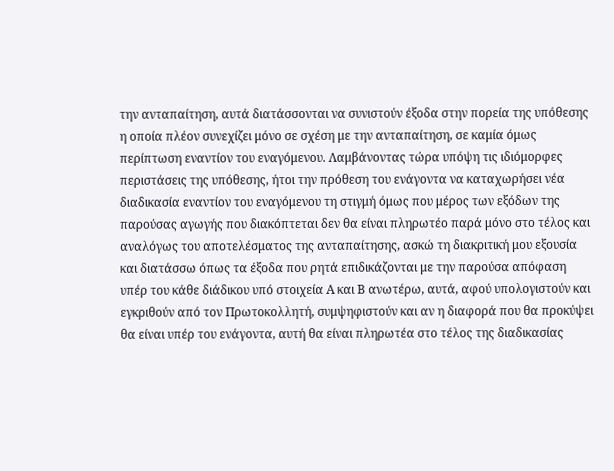την ανταπαίτηση, αυτά διατάσσονται να συνιστούν έξοδα στην πορεία της υπόθεσης η οποία πλέον συνεχίζει μόνο σε σχέση με την ανταπαίτηση, σε καμία όμως περίπτωση εναντίον του εναγόμενου. Λαμβάνοντας τώρα υπόψη τις ιδιόμορφες περιστάσεις της υπόθεσης, ήτοι την πρόθεση του ενάγοντα να καταχωρήσει νέα διαδικασία εναντίον του εναγόμενου τη στιγμή όμως που μέρος των εξόδων της παρούσας αγωγής που διακόπτεται δεν θα είναι πληρωτέο παρά μόνο στο τέλος και αναλόγως του αποτελέσματος της ανταπαίτησης, ασκώ τη διακριτική μου εξουσία και διατάσσω όπως τα έξοδα που ρητά επιδικάζονται με την παρούσα απόφαση υπέρ του κάθε διάδικου υπό στοιχεία Α και Β ανωτέρω, αυτά, αφού υπολογιστούν και εγκριθούν από τον Πρωτοκολλητή, συμψηφιστούν και αν η διαφορά που θα προκύψει θα είναι υπέρ του ενάγοντα, αυτή θα είναι πληρωτέα στο τέλος της διαδικασίας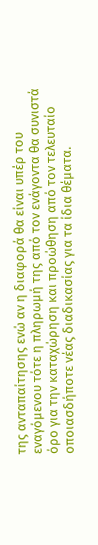της ανταπαίτησης ενώ αν η διαφορά θα είναι υπέρ του εναγόμενου τότε η πληρωμή της από τον ενάγοντα θα συνιστά όρο για την καταχώρηση και προώθηση από τον τελευταίο οποιασδήποτε νέας διαδικασίας για τα ίδια θέματα.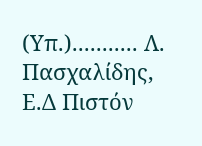(Υπ.)........... Λ. Πασχαλίδης, Ε.Δ Πιστόν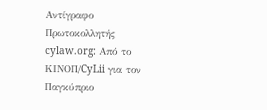Αντίγραφο Πρωτοκολλητής cylaw.org: Από το ΚΙΝOΠ/CyLii για τον Παγκύπριο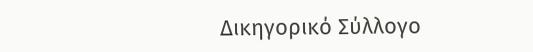Δικηγορικό Σύλλογο